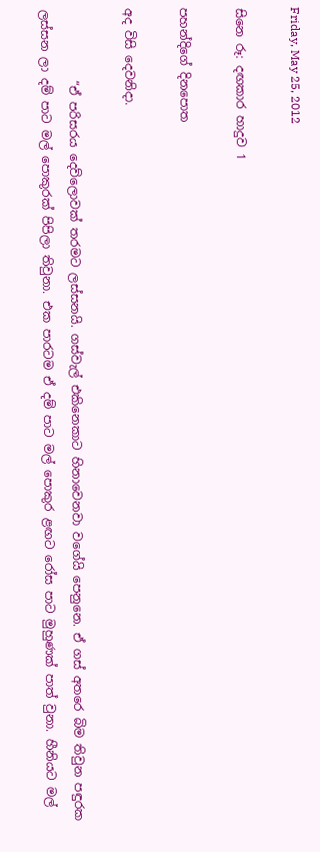Friday, May 25, 2012

සිනෙ රූ: දඟකාර හාදුව 1

පහන්දිගේ දිනපොත

අද විසි දෙවනිදා.

            “ඒ පරිසරය දෙව්ලොවක් තරමට ලස්සනයි. ගස්වැල් එකිනෙකාට හිනාවෙනවා වගේයි පෙනුනෙ. ඒ ගස් අතරෙ බිම තිවුන පඳුරක ලස්සන ලා දම් පාට මල් පොකුරක් පිපිලා තිවුනා. එක පාරටම ඒ දම් පාට මල් පොකුර ළඟට රෝස පාට මුහුණක් පාත් වුනා. හීනියට මල්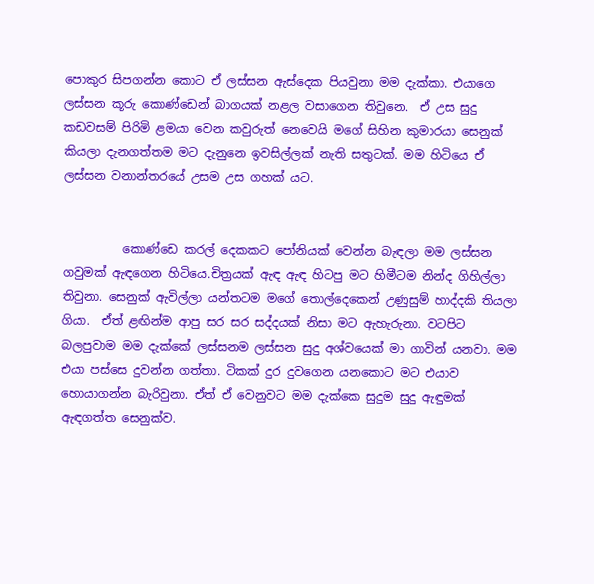පොකුර සිපගන්න කොට ඒ ලස්සන ඇස්දෙක පියවුනා මම දැක්කා. එයාගෙ ලස්සන කූරු කොණ්ඩෙන් බාගයක් නළල වසාගෙන තිවුනෙ.  ඒ උස සුදු කඩවසම් පිරිමි ළමයා වෙන කවුරුත් නෙවෙයි මගේ සිහින කුමාරයා සෙනුක් කියලා දැනගත්තම මට දැනුනෙ ඉවසිල්ලක් නැති සතුටක්. මම හිටියෙ ඒ ලස්සන වනාන්තරයේ උසම උස ගහක් යට.


          කොණ්ඩෙ කරල් දෙකකට පෝනියක් වෙන්න බැඳලා මම ලස්සන ගවුමක් ඇඳගෙන හිටියෙ.චිත්‍රයක් ඇඳ ඇඳ හිටපු මට හිමීටම නින්ද ගිහිල්ලා තිවුනා. සෙනුක් ඇවිල්ලා යන්තටම මගේ තොල්දෙකෙන් උණුසුම් හාද්දකි තියලා ගියා.  ඒත් ළඟින්ම ආපු සර සර සද්දයක් නිසා මට ඇහැරුනා. වටපිට බලපුවාම මම දැක්කේ ලස්සනම ලස්සන සුදු අශ්වයෙක් මා ගාවින් යනවා. මම එයා පස්සෙ දුවන්න ගත්තා. ටිකක් දුර දුවගෙන යනකොට මට එයාව හොයාගන්න බැරිවුනා. ඒත් ඒ වෙනුවට මම දැක්කෙ සුදුම සුදු ඇඳුමක් ඇඳගත්ත සෙනුක්ව.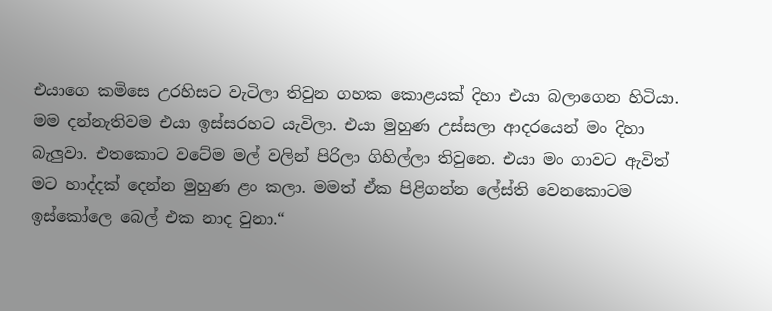එයාගෙ කමිසෙ උරහිසට වැටිලා තිවුන ගහක කොළයක් දිහා එයා බලාගෙන හිටියා.
මම දන්නැතිවම එයා ඉස්සරහට යැවිලා. එයා මුහුණ උස්සලා ආදරයෙන් මං දිහා බැලුවා. එතකොට වටේම මල් වලින් පිරිලා ගිහිල්ලා තිවුනෙ. එයා මං ගාවට ඇවිත් මට හාද්දක් දෙන්න මුහුණ ළං කලා. මමත් ඒක පිළිගන්න ලේස්ති වෙනකොටම ඉස්කෝලෙ බෙල් එක නාද වුනා.“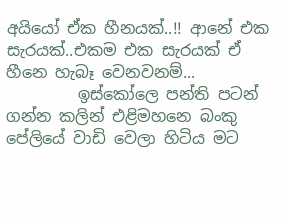අයියෝ ඒක හීනයක්..!! ආනේ එක සැරයක්..එකම එක සැරයක් ඒ හීනෙ හැබෑ වෙනවනම්...
         ඉස්කෝලෙ පන්ති පටන් ගන්න කලින් එළිමහනෙ බංකු පේලියේ වාඩි වෙලා හිටිය මට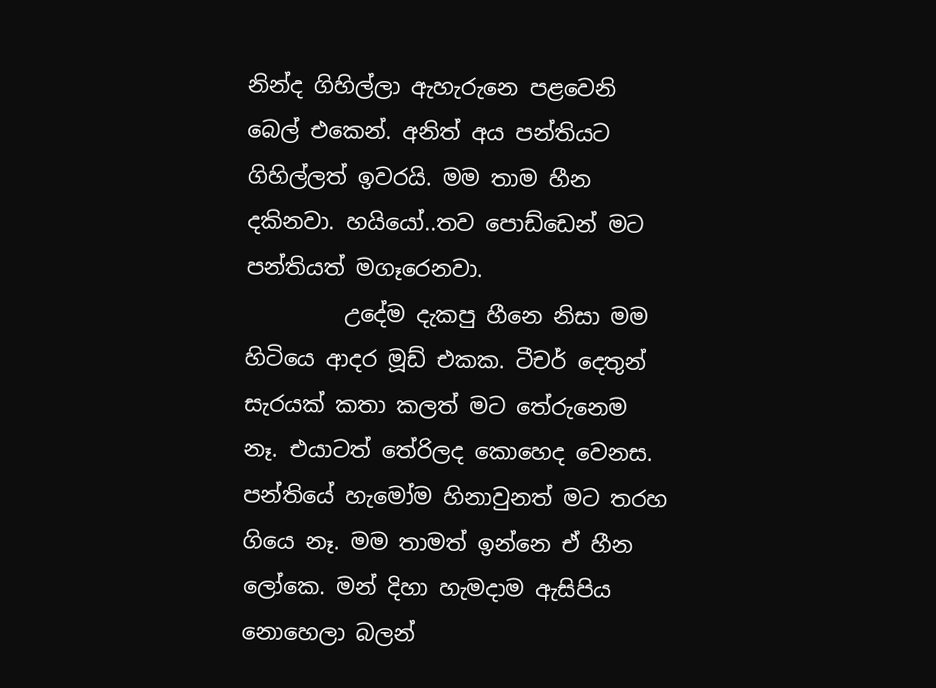නින්ද ගිහිල්ලා ඇහැරුනෙ පළවෙනි බෙල් එකෙන්. අනිත් අය පන්තියට ගිහිල්ලත් ඉවරයි. මම තාම හීන දකිනවා. හයියෝ..තව පොඩ්ඩෙන් මට පන්තියත් මගෑරෙනවා.
         උදේම දැකපු හීනෙ නිසා මම හිටියෙ ආදර මූඩ් එකක. ටීචර් දෙතුන් සැරයක් කතා කලත් මට තේරුනෙම නෑ. එයාටත් තේරිලද කොහෙද වෙනස. පන්තියේ හැමෝම හිනාවුනත් මට තරහ ගියෙ නෑ. මම තාමත් ඉන්නෙ ඒ හීන ලෝකෙ. මන් දිහා හැමදාම ඇසිපිය නොහෙලා බලන්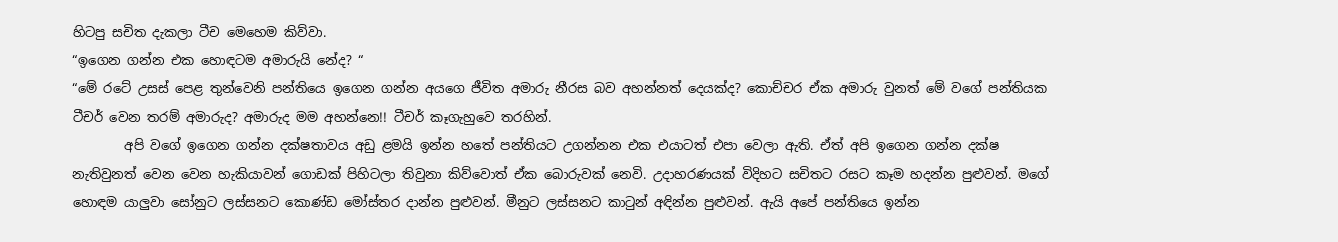හිටපු සචිත දැකලා ටීච මෙහෙම කිව්වා.
“ඉගෙන ගන්න එක හොඳටම අමාරුයි නේද? “
“මේ රටේ උසස් පෙළ තුන්වෙනි පන්තියෙ ඉගෙන ගන්න අයගෙ ජීවිත අමාරු නීරස බව අහන්නත් දෙයක්ද? කොච්චර ඒක අමාරු වුනත් මේ වගේ පන්තියක ටීචර් වෙන තරම් අමාරුද? අමාරුද මම අහන්නෙ!! ටීචර් කෑගැහුවෙ තරහින්.
        අපි වගේ ඉගෙන ගන්න දක්ෂතාවය අඩු ළමයි ඉන්න හතේ පන්තියට උගන්නන එක එයාටත් එපා වෙලා ඇති. ඒත් අපි ඉගෙන ගන්න දක්ෂ නැතිවුනත් වෙන වෙන හැකියාවන් ගොඩක් පිහිටලා තිවුනා කිව්වොත් ඒක බොරුවක් නෙවි. උදාහරණයක් විදිහට සචිතට රසට කෑම හදන්න පුළුවන්. මගේ හොඳම යාලුවා සෝනුට ලස්සනට කොණ්ඩ මෝස්තර දාන්න පුළුවන්. මීනුට ලස්සනට කාටුන් අඳින්න පුළුවන්. ඇයි අපේ පන්තියෙ ඉන්න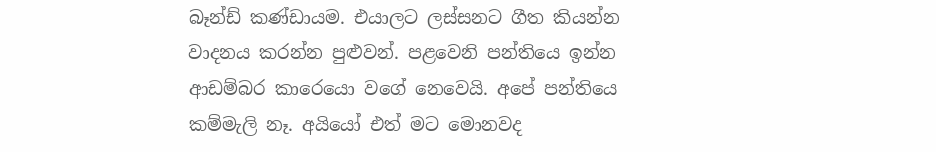බෑන්ඩ් කණ්ඩායම. එයාලට ලස්සනට ගීත කියන්න වාදනය කරන්න පුළුවන්. පළවෙනි පන්තියෙ ඉන්න ආඩම්බර කාරෙයො වගේ නෙවෙයි. අපේ පන්තියෙ කම්මැලි නෑ. අයියෝ එත් මට මොනවද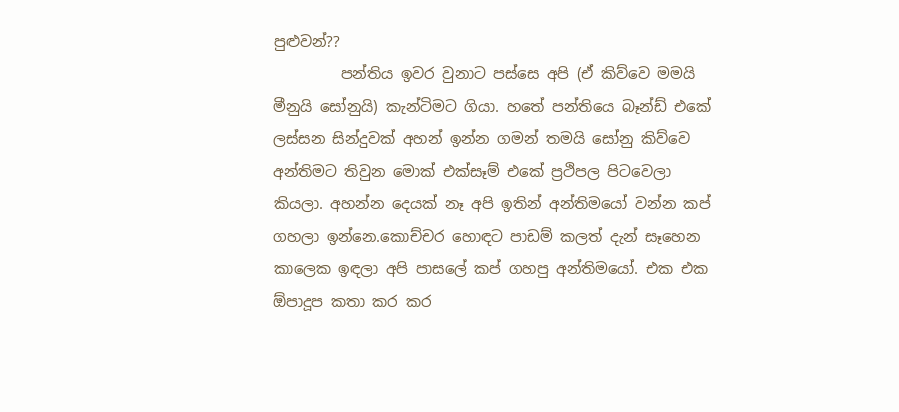පුළුවන්??
         පන්තිය ඉවර වුනාට පස්සෙ අපි (ඒ කිව්වෙ මමයි මීනුයි සෝනුයි) කැන්ටිමට ගියා. හතේ පන්තියෙ බෑන්ඩ් එකේ ලස්සන සින්දුවක් අහන් ඉන්න ගමන් තමයි සෝනු කිව්වෙ අන්තිමට තිවුන මොක් එක්සෑම් එකේ ප්‍රථිපල පිටවෙලා කියලා. අහන්න දෙයක් නෑ අපි ඉතින් අන්තිමයෝ වන්න කප් ගහලා ඉන්නෙ.කොච්චර හොඳට පාඩම් කලත් දැන් සෑහෙන කාලෙක ඉඳලා අපි පාසලේ කප් ගහපු අන්තිමයෝ. එක එක ඕපාදූප කතා කර කර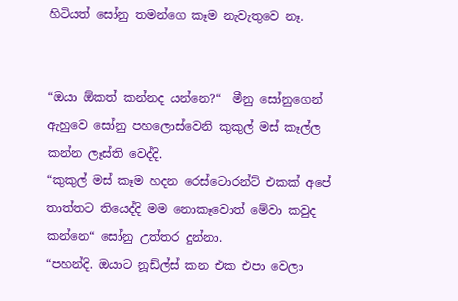හිටියත් සෝනු තමන්ගෙ කෑම නැවැතුවෙ නෑ.


“ඔයා ඕකත් කන්නද යන්නෙ?“  මීනු සෝනුගෙන් ඇහුවෙ සෝනු පහලොස්වෙනි කුකුල් මස් කෑල්ල කන්න ලෑස්ති වෙද්දි.
“කුකුල් මස් කෑම හදන රෙස්ටොරන්ට් එකක් අපේ තාත්තට තියෙද්දි මම නොකෑවොත් මේවා කවුද කන්නෙ“ සෝනු උත්තර දුන්නා.
“පහන්දි. ඔයාට නූඩ්ල්ස් කන එක එපා වෙලා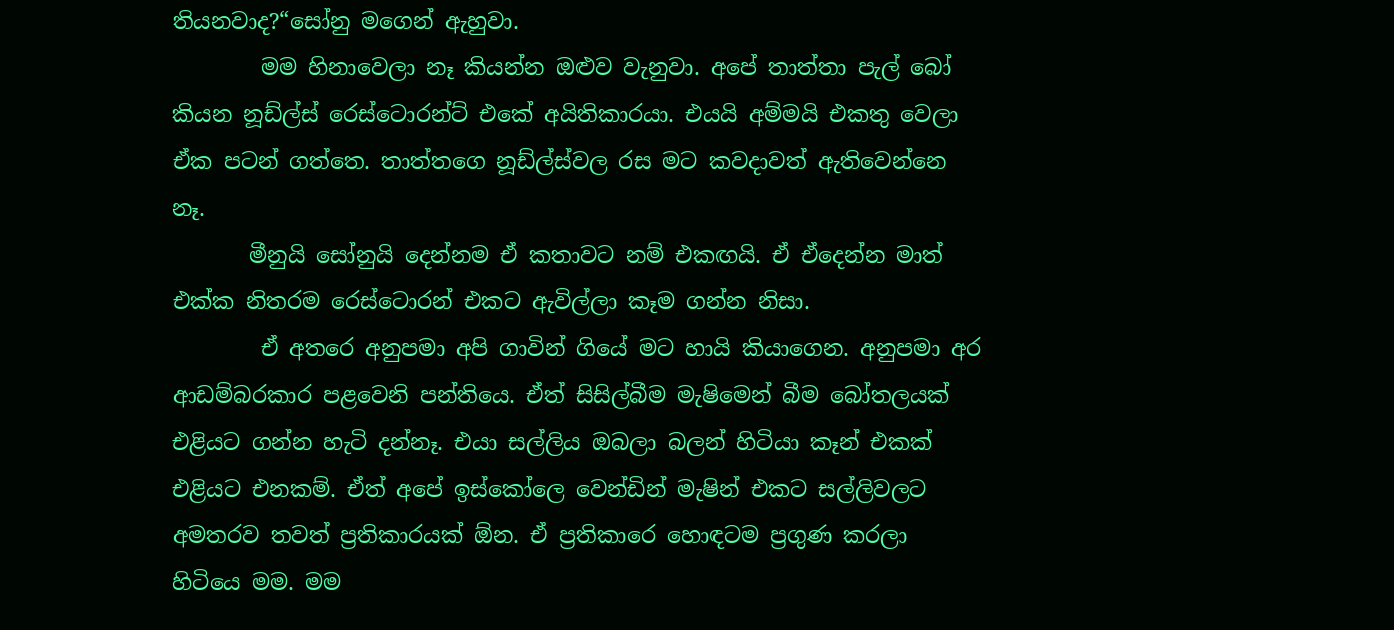තියනවාද?“සෝනු මගෙන් ඇහුවා.
        මම හිනාවෙලා නෑ කියන්න ඔළුව වැනුවා. අපේ තාත්තා පැල් බෝ කියන නූඩ්ල්ස් රෙස්ටොරන්ට් එකේ අයිතිකාරයා. එයයි අම්මයි එකතු වෙලා ඒක පටන් ගත්තෙ. තාත්තගෙ නූඩ්ල්ස්වල රස මට කවදාවත් ඇතිවෙන්නෙ නෑ.
       මීනුයි සෝනුයි දෙන්නම ඒ කතාවට නම් එකඟයි. ඒ ඒදෙන්න මාත් එක්ක නිතරම රෙස්ටොරන් එකට ඇවිල්ලා කෑම ගන්න නිසා.
        ඒ අතරෙ අනුපමා අපි ගාවින් ගියේ මට හායි කියාගෙන. අනුපමා අර ආඩම්බරකාර පළවෙනි පන්තියෙ. ඒත් සිසිල්බීම මැෂිමෙන් බීම බෝතලයක් එළියට ගන්න හැටි දන්නෑ. එයා සල්ලිය ඔබලා බලන් හිටියා කෑන් එකක් එළියට එනකම්. ඒත් අපේ ඉස්කෝලෙ වෙන්ඩින් මැෂින් එකට සල්ලිවලට අමතරව තවත් ප්‍රතිකාරයක් ඕන. ඒ ප්‍රතිකාරෙ හොඳටම ප්‍රගුණ කරලා හිටියෙ මම. මම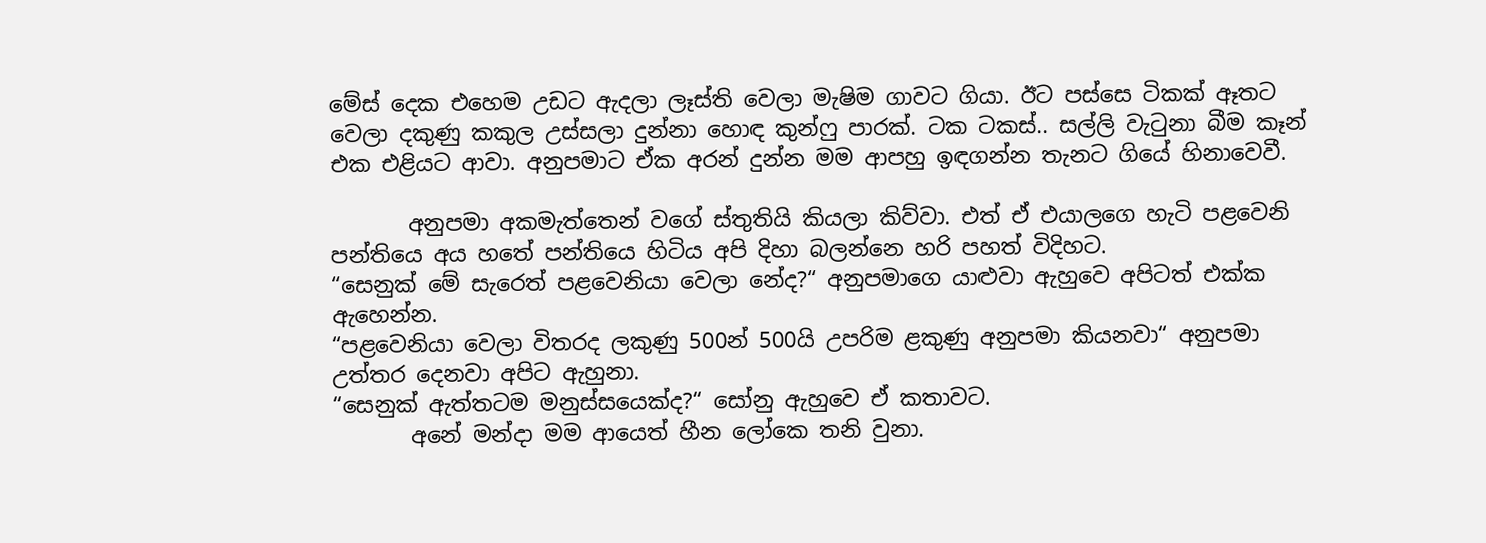මේස් දෙක එහෙම උඩට ඇදලා ලෑස්ති වෙලා මැෂිම ගාවට ගියා. ඊට පස්සෙ ටිකක් ඈතට වෙලා දකුණු කකුල උස්සලා දුන්නා හොඳ කුන්ෆු පාරක්. ටක ටකස්.. සල්ලි වැටුනා බීම කෑන් එක එළියට ආවා. අනුපමාට ඒක අරන් දුන්න මම ආපහු ඉඳගන්න තැනට ගියේ හිනාවෙවී.

       අනුපමා අකමැත්තෙන් වගේ ස්තුතියි කියලා කිව්වා. එත් ඒ එයාලගෙ හැටි පළවෙනි පන්තියෙ අය හතේ පන්තියෙ හිටිය අපි දිහා බලන්නෙ හරි පහත් විදිහට.
“සෙනුක් මේ සැරෙත් පළවෙනියා වෙලා නේද?“ අනුපමාගෙ යාළුවා ඇහුවෙ අපිටත් එක්ක ඇහෙන්න.
“පළවෙනියා වෙලා විතරද ලකුණු 500න් 500යි උපරිම ළකුණු අනුපමා කියනවා“ අනුපමා උත්තර දෙනවා අපිට ඇහුනා.
“සෙනුක් ඇත්තටම මනුස්සයෙක්ද?“ සෝනු ඇහුවෙ ඒ කතාවට.
       අනේ මන්දා මම ආයෙත් හීන ලෝකෙ තනි වුනා.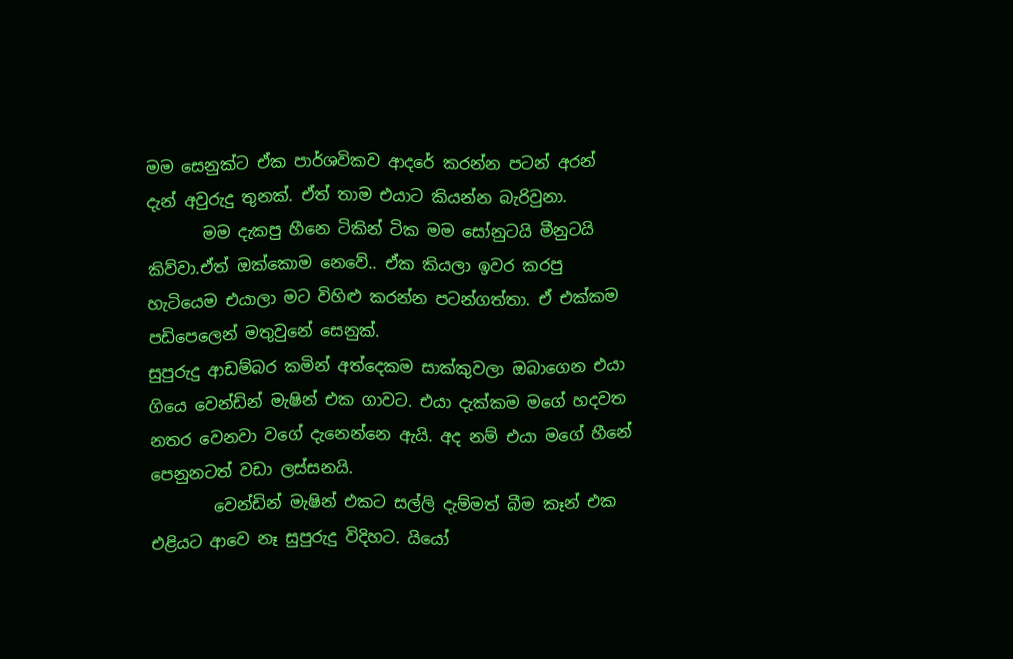මම සෙනුක්ට ඒක පාර්ශවිකව ආදරේ කරන්න පටන් අරන් දැන් අවුරුදු තුනක්. ඒත් තාම එයාට කියන්න බැරිවුනා.
       මම දැකපු හීනෙ ටිකින් ටික මම සෝනුටයි මීනුටයි කිව්වා.ඒත් ඔක්කොම නෙවේ.. ඒක කියලා ඉවර කරපු හැටියෙම එයාලා මට විහිළු කරන්න පටන්ගත්තා. ඒ එක්කම පඩිපෙලෙන් මතුවුනේ සෙනුක්.
සුපුරුදු ආඩම්බර කමින් අත්දෙකම සාක්කුවලා ඔබාගෙන එයා ගියෙ වෙන්ඩින් මැෂින් එක ගාවට. එයා දැක්කම මගේ හදවත නතර වෙනවා වගේ දැනෙන්නෙ ඇයි. අද නම් එයා මගේ හීනේ පෙනුනටත් වඩා ලස්සනයි.
        වෙන්ඩින් මැෂින් එකට සල්ලි දැම්මත් බීම කෑන් එක එළියට ආවෙ නෑ සුපුරුදු විදිහට. යියෝ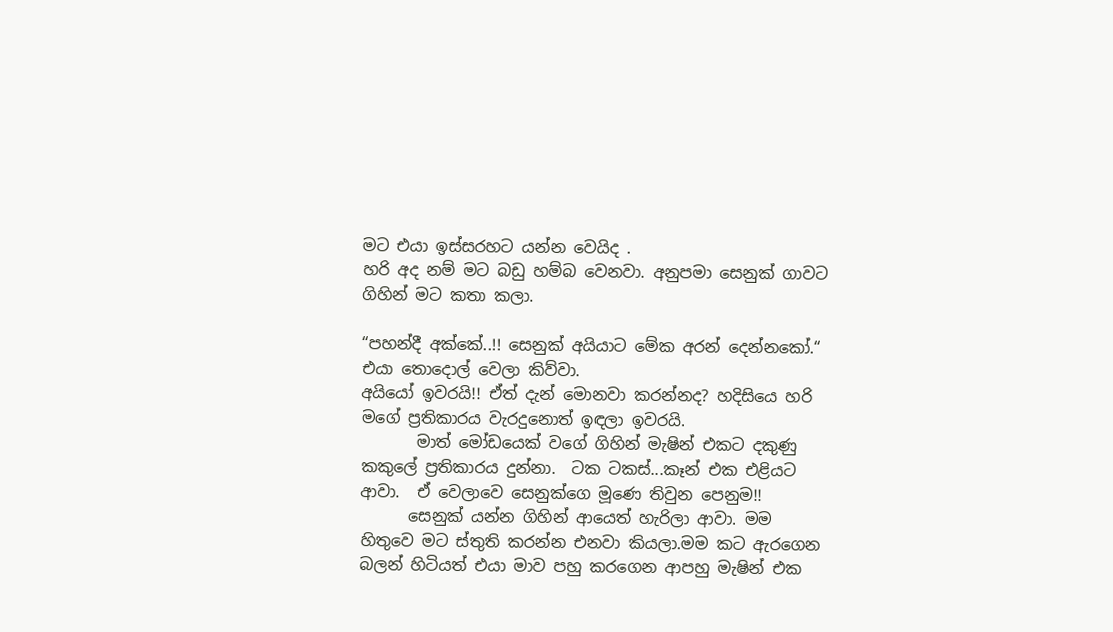මට එයා ඉස්සරහට යන්න වෙයිද .
හරි අද නම් මට බඩු හම්බ වෙනවා. අනුපමා සෙනුක් ගාවට ගිහින් මට කතා කලා.

“පහන්දී අක්කේ..!! සෙනුක් අයියාට මේක අරන් දෙන්නකෝ.“ එයා තොදොල් වෙලා කිව්වා.
අයියෝ ඉවරයි!! ඒත් දැන් මොනවා කරන්නද? හදිසියෙ හරි මගේ ප්‍රතිකාරය වැරදුනොත් ඉඳලා ඉවරයි.
       මාත් මෝඩයෙක් වගේ ගිහින් මැෂින් එකට දකුණු කකුලේ ප්‍රතිකාරය දුන්නා.  ටක ටකස්...කෑන් එක එළියට ආවා.  ඒ වෙලාවෙ සෙනුක්ගෙ මූණෙ තිවුන පෙනුම!!
      සෙනුක් යන්න ගිහින් ආයෙත් හැරිලා ආවා. මම හිතුවෙ මට ස්තුති කරන්න එනවා කියලා.මම කට ඇරගෙන බලන් හිටියත් එයා මාව පහු කරගෙන ආපහු මැෂින් එක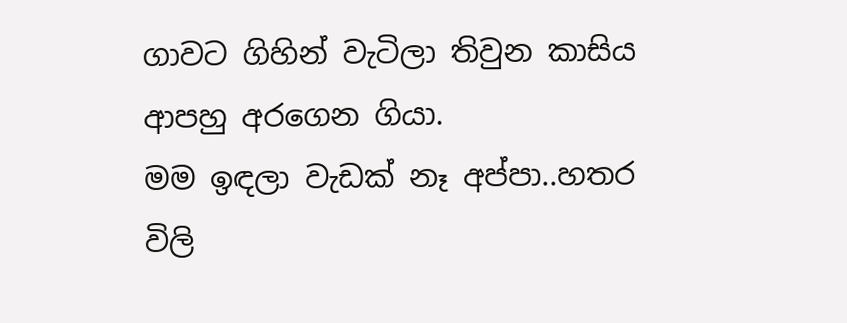ගාවට ගිහින් වැටිලා තිවුන කාසිය ආපහු අරගෙන ගියා.
මම ඉඳලා වැඩක් නෑ අප්පා..හතර විලි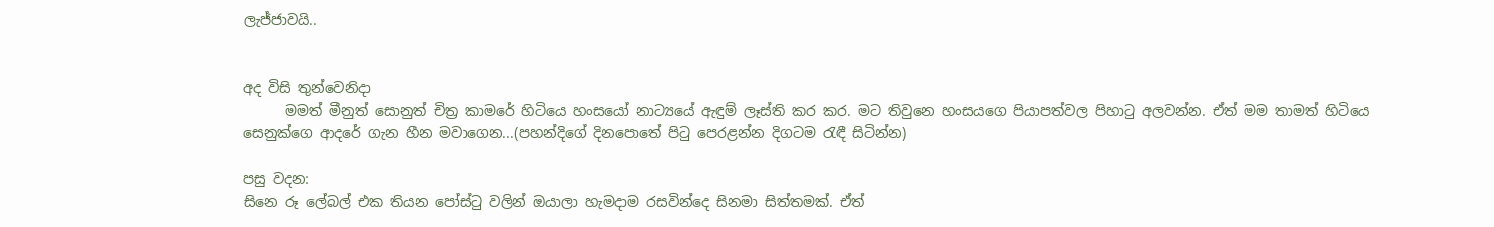ලැජ්ජාවයි..


අද විසි තුන්වෙනිදා
      මමත් මීනුත් සොනුත් චිත්‍ර කාමරේ හිටියෙ හංසයෝ නාට්‍යයේ ඇඳුම් ලෑස්ති කර කර. මට තිවුනෙ හංසයගෙ පියාපත්වල පිහාටු අලවන්න. ඒත් මම තාමත් හිටියෙ සෙනුක්ගෙ ආදරේ ගැන හීන මවාගෙන...(පහන්දිගේ දිනපොතේ පිටු පෙරළන්න දිගටම රැඳී සිටින්න)

පසු වදන:
සිනෙ රූ ලේබල් එක තියන පෝස්ටු වලින් ඔයාලා හැමදාම රසවින්දෙ සිනමා සිත්තමක්. ඒත්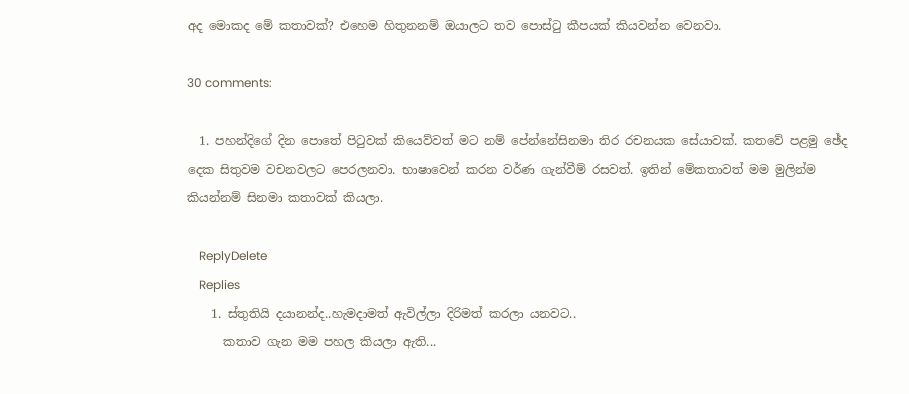අද මොකද මේ කතාවක්? එහෙම හිතුනනම් ඔයාලට තව පොස්ටු කීපයක් කියවන්න වෙනවා.

30 comments:

  1. පහන්දිගේ දින පොතේ පිටුවක් කියෙව්වත් මට නම් පේන්නේසිනමා තිර රචනයක සේයාවක්. කතවේ පළමු ඡේද දෙක සිතුවම වචනවලට පෙරලනවා. භාෂාවෙන් කරන වර්ණ ගැන්වීම් රසවත්. ඉතින් මේකතාවත් මම මුලින්ම කියන්නම් සිනමා කතාවක් කියලා.

    ReplyDelete
    Replies
    1. ස්තුතියි දයානන්ද..හැමදාමත් ඇවිල්ලා දිරිමත් කරලා යනවට..
      කතාව ගැන මම පහල කියලා ඇති...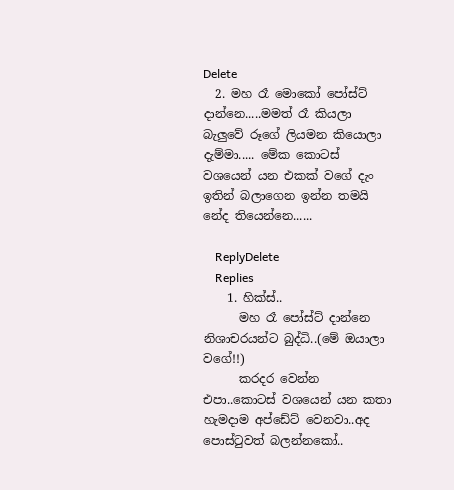Delete
  2. මහ රෑ මොකෝ පෝස්ට් දාන්නෙ.....මමත් රෑ කියලා බැලුවේ රූගේ ලියමන කියොලා දැම්මා..... මේක කොටස් වශයෙන් යන එකක් වගේ දැං ඉතින් බලාගෙන ඉන්න තමයි නේද තියෙන්නෙ......

    ReplyDelete
    Replies
    1. හික්ස්..
      මහ රෑ පෝස්ට් දාන්නෙ නිශාචරයන්ට බුද්ධි..(මේ ඔයාලා වගේ!!)
      කරදර වෙන්න එපා..කොටස් වශයෙන් යන කතා හැමදාම අප්ඩේට් වෙනවා..අද පොස්ටුවත් බලන්නකෝ..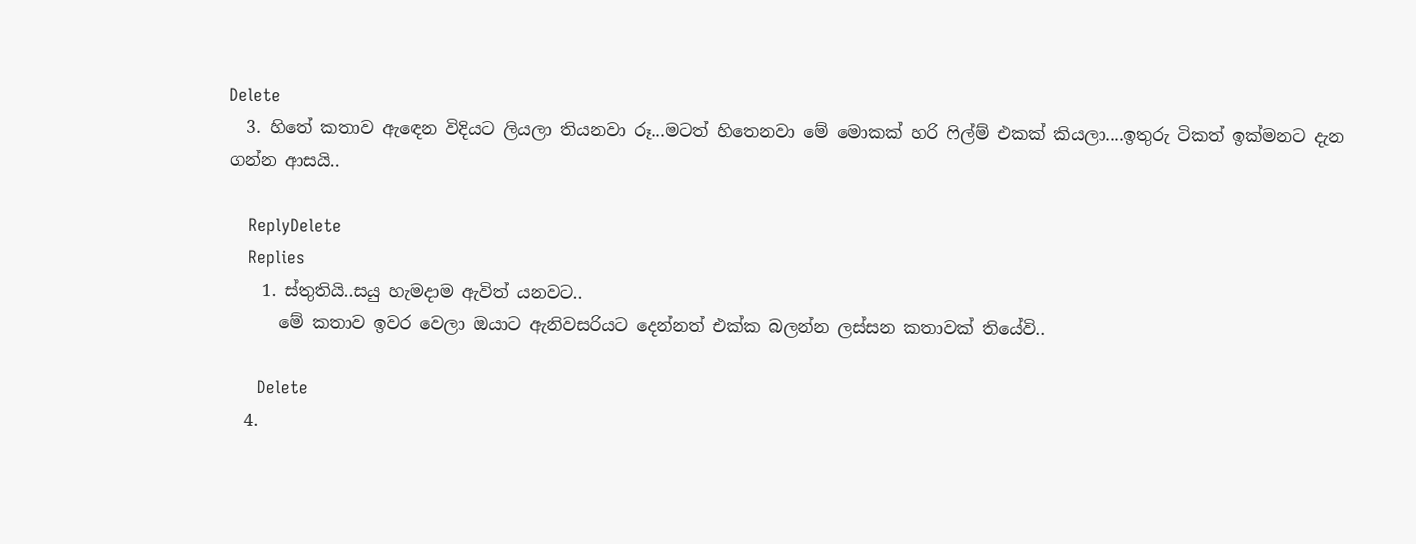Delete
  3. හිතේ කතාව ඇඳෙන විදියට ලියලා තියනවා රූ...මටත් හිතෙනවා මේ මොකක් හරි ෆිල්ම් එකක් කියලා....ඉතුරු ටිකත් ඉක්මනට දැන ගන්න ආසයි..

    ReplyDelete
    Replies
    1. ස්තුතියි..සයු හැමදාම ඇවිත් යනවට..
      මේ කතාව ඉවර වෙලා ඔයාට ඇනිවසරියට දෙන්නත් එක්ක බලන්න ලස්සන කතාවක් තියේවි..

      Delete
  4.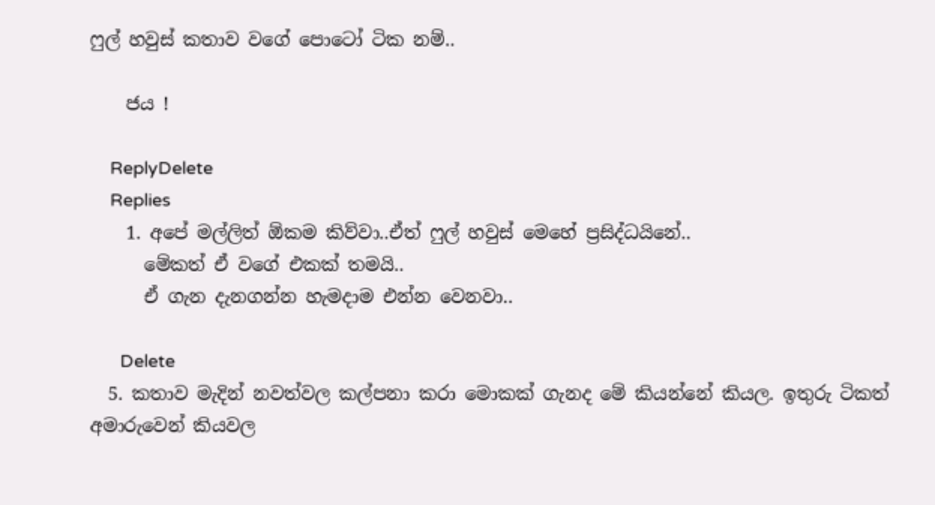ෆුල් හවුස් කතාව වගේ පොටෝ ටික නම්..

    ජය !

    ReplyDelete
    Replies
    1. අපේ මල්ලිත් ඕකම කිව්වා..ඒත් ෆුල් හවුස් මෙහේ ප්‍රසිද්ධයිනේ..
      මේකත් ඒ වගේ එකක් තමයි..
      ඒ ගැන දැනගන්න හැමදාම එන්න වෙනවා..

      Delete
  5. කතාව මැදින් නවත්වල කල්පනා කරා මොකක් ගැනද මේ කියන්නේ කියල. ඉතුරු ටිකත් අමාරුවෙන් කියවල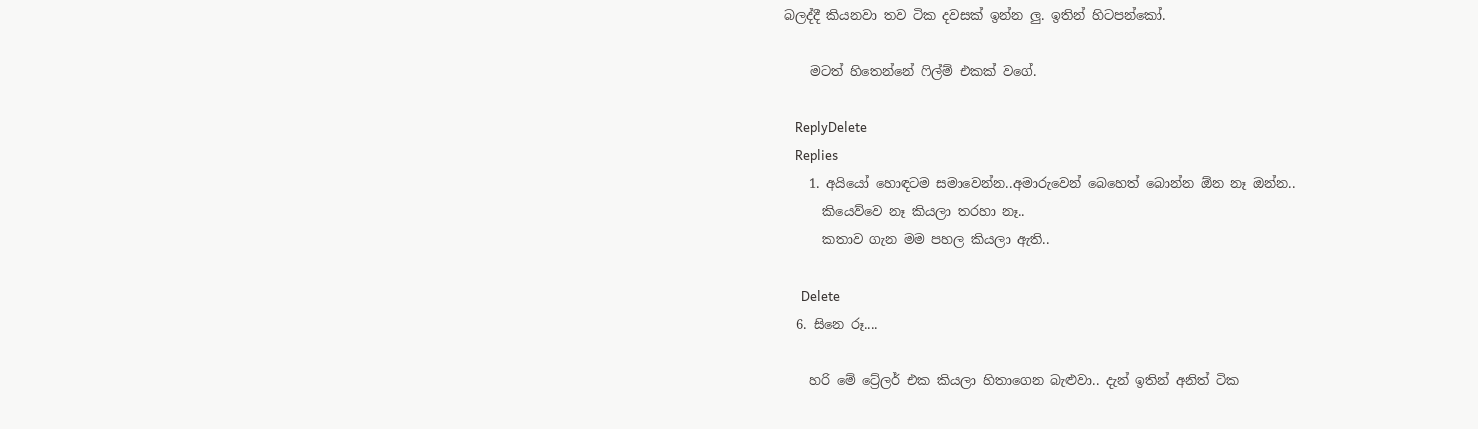බලද්දී කියනවා තව ටික දවසක් ඉන්න ලු. ඉතින් හිටපන්කෝ.

    මටත් හිතෙන්නේ ෆිල්ම් එකක් වගේ.

    ReplyDelete
    Replies
    1. අයියෝ හොඳටම සමාවෙන්න..අමාරුවෙන් බෙහෙත් බොන්න ඕන නෑ ඔන්න..
      කියෙව්වෙ නෑ කියලා තරහා නෑ..
      කතාව ගැන මම පහල කියලා ඇති..

      Delete
  6. සිනෙ රූ....

    හරි මේ ට්‍රේලර් එක කියලා හිතාගෙන බැළුවා.. දැන් ඉතින් අනිත් ටික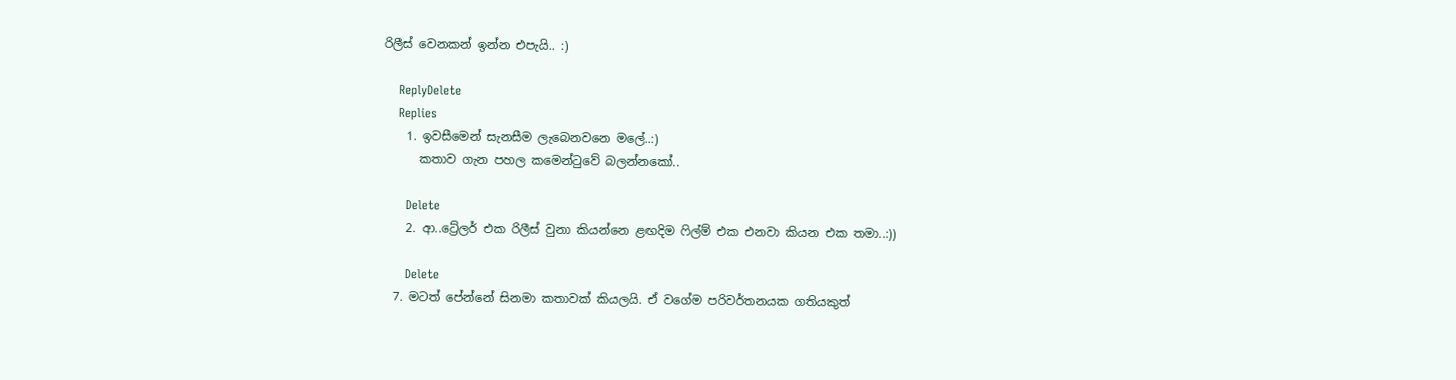රිලීස් වෙනකන් ඉන්න එපැයි.. :)

    ReplyDelete
    Replies
    1. ඉවසීමෙන් සැනසීම ලැබෙනවනෙ මලේ..:)
      කතාව ගැන පහල කමෙන්ටුවේ බලන්නකෝ..

      Delete
    2. ආ..ට්‍රේලර් එක රිලීස් වුනා කියන්නෙ ළඟදිම ෆිල්ම් එක එනවා කියන එක තමා..:))

      Delete
  7. මටත් පේන්නේ සිනමා කතාවක් කියලයි. ඒ වගේම පරිවර්තනයක ගතියකුත්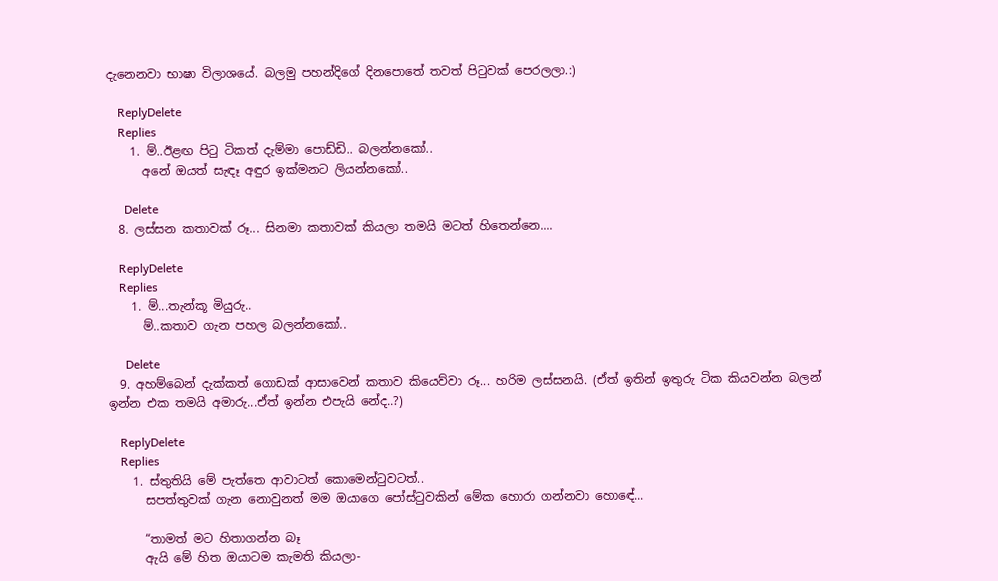දැනෙනවා භාෂා විලාශයේ. බලමු පහන්දිගේ දිනපොතේ තවත් පිටුවක් පෙරලලා.:)

    ReplyDelete
    Replies
    1. ම්..ඊළඟ පිටු ටිකත් දැම්මා පොඩ්ඩි.. බලන්නකෝ..
      අනේ ඔයත් සැඳෑ අඳුර ඉක්මනට ලියන්නකෝ..

      Delete
  8. ලස්සන කතාවක් රූ... සිනමා කතාවක් කියලා තමයි මටත් හිතෙන්නෙ....

    ReplyDelete
    Replies
    1. ම්...තැන්කූ මියුරු..
      ම්..කතාව ගැන පහල බලන්නකෝ..

      Delete
  9. අහම්බෙන් දැක්කත් ගොඩක් ආසාවෙන් කතාව කියෙව්වා රූ... හරිම ලස්සනයි. (ඒත් ඉතින් ඉතුරු ටික කියවන්න බලන් ඉන්න එක තමයි අමාරු...ඒත් ඉන්න එපැයි නේද..?)

    ReplyDelete
    Replies
    1. ස්තුතියි මේ පැත්තෙ ආවාටත් කොමෙන්ටුවටත්..
      සපත්තුවක් ගැන නොවුනත් මම ඔයාගෙ පෝස්ටුවකින් මේක හොරා ගන්නවා හොඳේ...

      “තාමත් මට හිතාගන්න බෑ
      ඇයි මේ හිත ඔයාටම කැමති කියලා-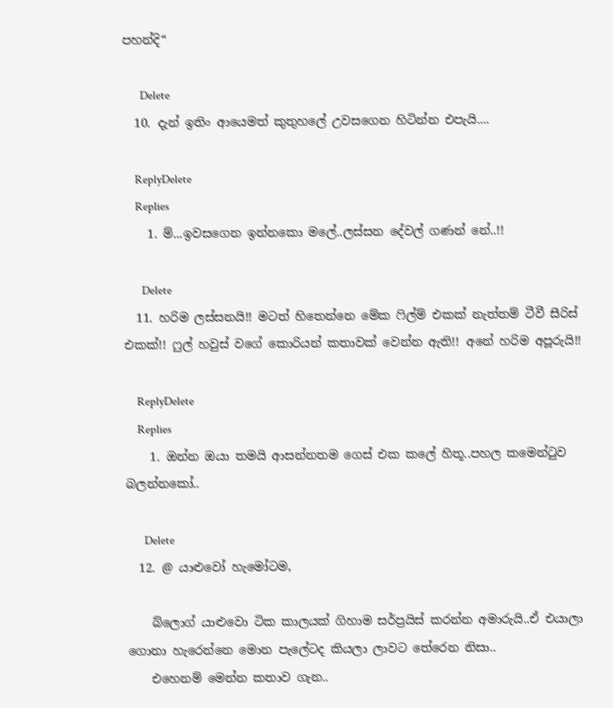පහන්දි“

      Delete
  10. දැන් ඉතිං ආයෙමත් කුතුහලේ උවසගෙන හිටින්න එපැයි....

    ReplyDelete
    Replies
    1. ම්...ඉවසගෙන ඉන්නකො මලේ..ලස්සන දේවල් ගණන් නේ..!!

      Delete
  11. හරිම ලස්සනයි!! මටත් හිතෙන්නෙ මේක ෆිල්ම් එකක් නැත්තම් ටීවී සීරිස් එකක්!! ෆුල් හවුස් වගේ කොරියන් කතාවක් වෙන්න ඇති!! අනේ හරිම අපූරුයි!!

    ReplyDelete
    Replies
    1. ඔන්න ඔයා තමයි ආසන්නතම ගෙස් එක කලේ හිතූ..පහල කමෙන්ටුව බලන්නකෝ..

      Delete
  12. @ යාළුවෝ හැමෝටම,

    බ්ලොග් යාළුවො ටික කාලයක් ගිහාම සර්ප්‍රයිස් කරන්න අමාරුයි..ඒ එයාලා ගොනා හැරෙන්නෙ මොන පැලේටද කියලා ලාවට තේරෙන නිසා..
    එහෙනම් මෙන්න කතාව ගැන..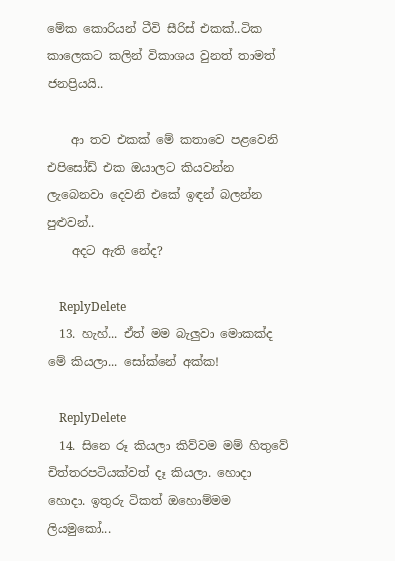මේක කොරියන් ටීවි සීරිස් එකක්..ටික කාලෙකට කලින් විකාශය වුනත් තාමත් ජනප්‍රියයි..

    ආ තව එකක් මේ කතාවෙ පළවෙනි එපිසෝඩ් එක ඔයාලට කියවන්න ලැබෙනවා දෙවනි එකේ ඉඳන් බලන්න පුළුවන්..
    අදට ඇති නේද?

    ReplyDelete
  13. හැහ්... ඒත් මම බැලුවා මොකක්ද මේ කියලා... සෝක්නේ අක්ක!

    ReplyDelete
  14. සිනෙ රූ කියලා කිව්වම මම් හිතුවේ චිත්තරපටියක්වත් දෑ කියලා. හොදා හොදා. ඉතුරු ටිකත් ඔහොම්මම ලියමුකෝ...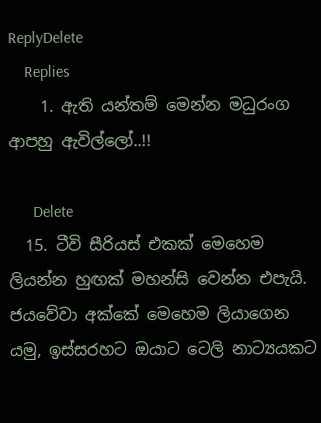ReplyDelete
    Replies
    1. ඇති යන්තම් මෙන්න මධුරංග ආපහු ඇවිල්ලෝ..!!

      Delete
  15. ටීවි සීරියස් එකක් මෙහෙම ලියන්න හුඟක් මහන්සි වෙන්න එපැයි. ජයවේවා අක්කේ මෙහෙම ලියාගෙන යමු, ඉස්සරහට ඔයාට ටෙලි නාට්‍යයකට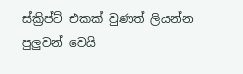ස්ක්‍රිප්ට් එකක් වුණත් ලියන්න පුලුවන් වෙයි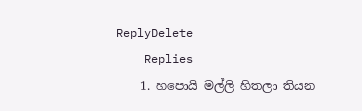ReplyDelete
    Replies
    1. හපොයි මල්ලි හිතලා තියන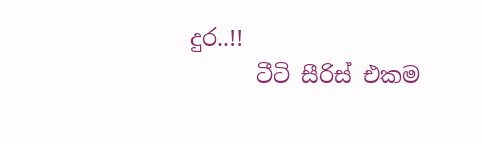දුර..!!
      ටීටි සීරිස් එකම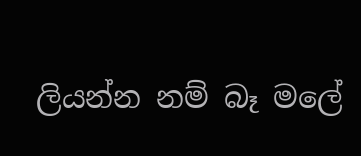ලියන්න නම් බෑ මලේ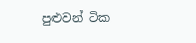පුළුවන් ටික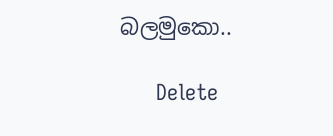බලමුකො..

      Delete